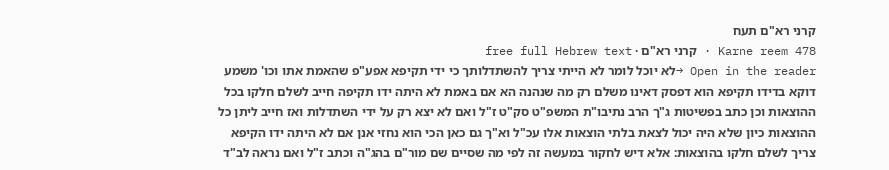קרני רא"ם תעח
Karne reem 478 · קרני רא"ם · free full Hebrew text
Open in the reader →לא יוכל לומר לא הייתי צריך להשתדלותך כי ידי תקיפא אפע"פ שהאמת אתו וכו' משמע דוקא בדידו תקיפא הוא דפסק דאינו משלם רק מה שנהנה הא אם באמת לא היתה ידו תקיפה חייב לשלם חלקו בכל ההוצאות וכן כתב בפשיטות ג"ך הרב נתיבו"ת המשפ"ט סק"ט ז"ל ואם לא יצא רק על ידי השתדלות ואז חייב ליתן כל ההוצאות כיון שלא היה יכול לצאת בלתי הוצאות אלו עכ"ל וא"ך גם כאן הכי הוא נחזי אנן אם לא היתה ידו הקיפא צריך לשלם חלקו בהוצאות: אלא דיש לחקור במעשה זה לפי מה שסיים שם מור"ם בהג"ה וכתב ז"ל ואם נראה לב"ד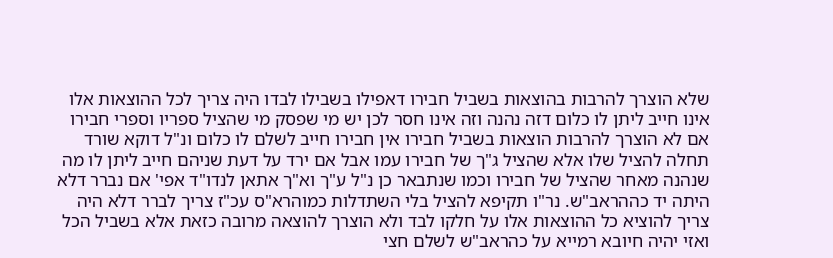שלא הוצרך להרבות בהוצאות בשביל חבירו דאפילו בשבילו לבדו היה צריך לכל ההוצאות אלו אינו חייב ליתן לו כלום דזה נהנה וזה אינו חסר לכן יש מי שפסק מי שהציל ספריו וספרי חבירו אם לא הוצרך להרבות הוצאות בשביל חבירו אין חבירו חייב לשלם לו כלום ונ"ל דוקא שורד תחלה להציל שלו אלא שהציל ג"ך של חבירו עמו אבל אם ירד על דעת שניהם חייב ליתן לו מה שנהנה מאחר שהציל של חבירו וכמו שנתבאר כן נ"ל ע"ך וא"ך אתאן לנדו"ד אפי' אם נברר דלא היתה יד כההראב"ש. נר"ו תקיפא להציל בלי השתדלות כמוהרא"ס עכ"ז צריך לברר דלא היה צריך להוציא כל ההוצאות אלו על חלקו לבד ולא הוצרך להוצאה מרובה כזאת אלא בשביל הכל ואזי יהיה חיובא רמייא על כהראב"ש לשלם חצי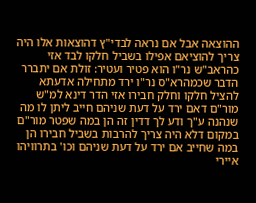ההוצאה אבל אם נראה לבדי"ץ דהוצאות אלו היה צריך להוציאם אפילו בשביל חלקו לבד אזי כהראב"ש נר"ו הוא פטיר ועטיר: זולת אם יתברר הדבר שכמהרא"ס נר"ו ירד מתחילה אדעתא להציל חלקו וחלק חבירו אזי הדר דינא למ"ש מור"ם דאם ירד על דעת שניהם חייב ליתן לו מה שנהנה ע"ך ודע לך דדין זה הן במה שפטר מור"ם במקום דלא היה צריך להרבות בשביל חבירו הן במה שחייב אם ירד על דעת שניהם וכו' בתרוויהו איירי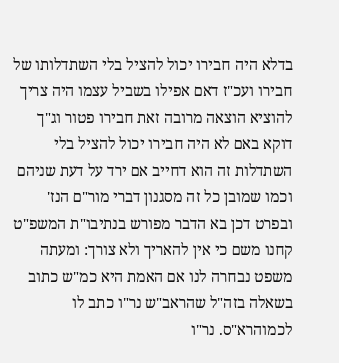בדלא היה חבירו יכול להציל בלי השתדלותו של חבירו ועכ"ז דאם אפילו בשביל עצמו היה צריך להוציא הוצאה מרובה זאת חבירו פטור וג"ך דוקא באם לא היה חבירו יכול להציל בלי השתדלות זה הוא דחייב אם ירד על דעת שניהם וכמו שמובן כל זה מסגנון דברי מור"ם הנז' ובפרט דכן בא הדבר מפורש בנתיבו"ת המשפ"ט קחנו משם כי אין להאריך ולא צורך: ומעתה משפט נבחרה לנו אם האמת היא כמ"ש כתוב בשאלה בזה"ל שהראב"ש נר"ו כתב לו לכמוהרא"ס. נר"ו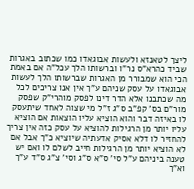ליצך לטאנזא ולעשות אבוגאדו כמו שכתוב באגרות שביד כהרא"ס נר"ו וברשותו הלך עכל"ה אם באמת הכי הוא שמבורר מן האגרות שברשותו הלך לעשות אבוגאדו על עסק שניהם ע"ך אין אנו צריכים לכל מה שכתבנו אלא הדר דינו לפסק מוהרי"ק שפסק מור"ם בס' קפ"ב ס"ג ז"ל מי שצוה לאחד שיתעסק לו באיזה דבר והוא הוציא עליו הוצאות אם הוציא עליו יותר מן הרגילות להוציא על עסק כזה אין צריך להחזיר לו דלא אסיק אדעתיה שיוציא כ"ך אבל אם לא הוציא יותר מן הרגילות חייב לשלם לו ואם יש טענה ביניהם ע"ל סי' ס"א ס"ג וסי' צ"ג ס"ד ע"ך וא"ך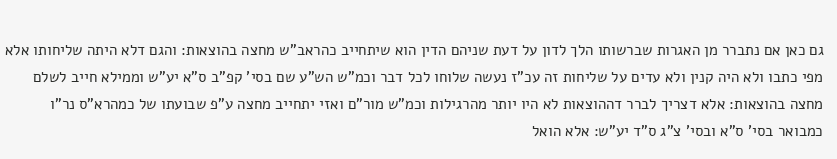גם כאן אם נתברר מן האגרות שברשותו הלך לדון על דעת שניהם הדין הוא שיתחייב כהראב"ש מחצה בהוצאות: והגם דלא היתה שליחותו אלא מפי כתבו ולא היה קנין ולא עדים על שליחות זה עכ"ז נעשה שלוחו לכל דבר וכמ"ש הש"ע שם בסי' קפ"ב ס"א יע"ש וממילא חייב לשלם מחצה בהוצאות: אלא דצריך לברר דההוצאות לא היו יותר מהרגילות וכמ"ש מור"ם ואזי יתחייב מחצה ע"פ שבועתו של כמהרא"ס נר"ו כמבואר בסי' ס"א ובסי' צ"ג ס"ד יע"ש: אלא הואל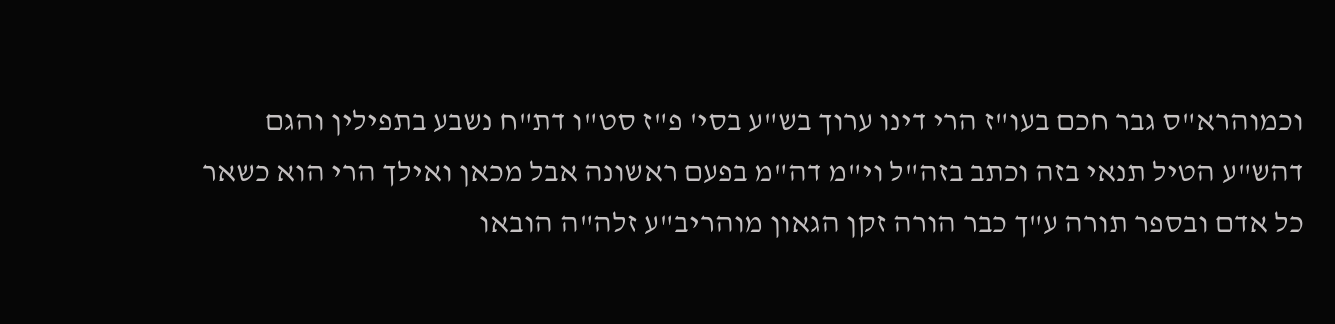וכמוהרא"ס גבר חכם בעו"ז הרי דינו ערוך בש"ע בסי' פ"ז סט"ו דת"ח נשבע בתפילין והגם דהש"ע הטיל תנאי בזה וכתב בזה"ל וי"מ דה"מ בפעם ראשונה אבל מכאן ואילך הרי הוא כשאר כל אדם ובספר תורה ע"ך כבר הורה זקן הגאון מוהריב"ע זלה"ה הובאו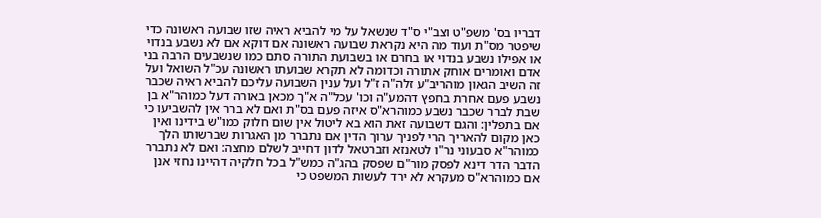דבריו בס' משפ"ט וצב"י ס"ד שנשאל על מי להביא ראיה שזו שבועה ראשונה כדי שיפטר מס"ת ועוד מה היא נקראת שבועה ראשונה אם דוקא אם לא נשבע בנדוי או אפילו נשבע בנדוי או בחרם או בשבועת התורה סתם כמו שנשבעים הרבה בני אדם ואומרים אוחק אתורה וכדומה לא תקרא שבועתו ראשונה עכ"ל השואל ועל זה השיב הגאון מוהריב"ע זלה"ה ז"ל ועל ענין השבועה עליכם להביא ראיה שכבר נשבע פעם אחרת בחפץ דהמע"ה וכו' עכל"ה א"ך מכאן באורה דעל כמוהר"א בן שבת לברר שכבר נשבע כמוהרא"ס איזה פעם בס"ת ואם לא ברר אין להשביעו כי אם בתפלין: והגם דשבועה זאת הוא בא ליטול אין שום חלוק כמו"ש בידינו ואין כאן מקום להאריך הרי לפניך ערוך הדין אם נתברר מן האגרות שברשותו הלך כמוהר"א סבעוני נר"ו לטאנזא וזברטאל לדון דחייב לשלם מחצה: ואם לא נתברר הדבר הדר דינא לפסק מור"ם שפסק בהג"ה כמש"ל בכל חלקיה דהיינו נחזי אנן אם כמוהרא"ס מעקרא לא ירד לעשות המשפט כי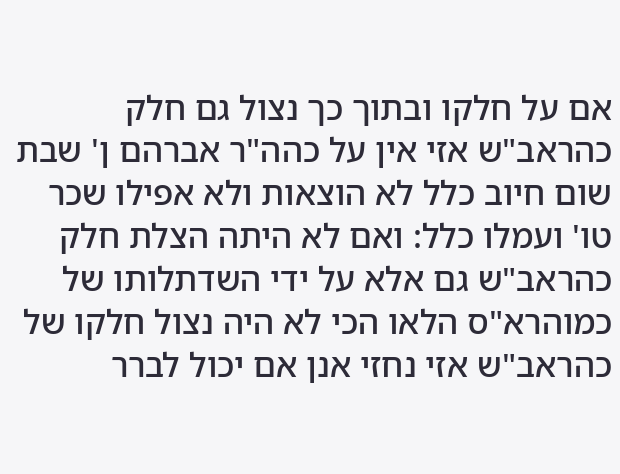אם על חלקו ובתוך כך נצול גם חלק כהראב"ש אזי אין על כהה"ר אברהם ן' שבת שום חיוב כלל לא הוצאות ולא אפילו שכר טו' ועמלו כלל: ואם לא היתה הצלת חלק כהראב"ש גם אלא על ידי השדתלותו של כמוהרא"ס הלאו הכי לא היה נצול חלקו של כהראב"ש אזי נחזי אנן אם יכול לברר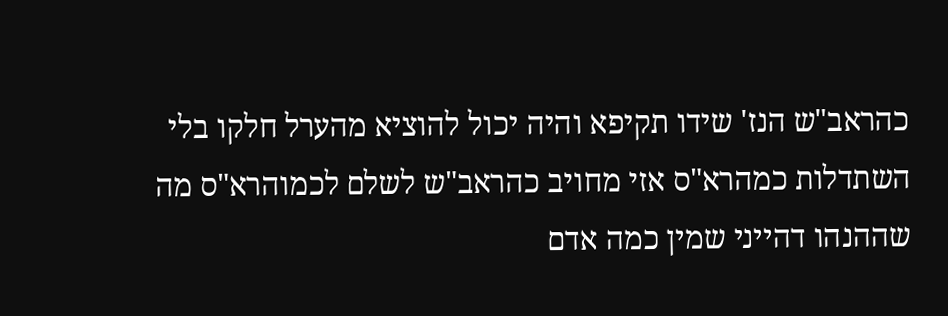כהראב"ש הנז' שידו תקיפא והיה יכול להוציא מהערל חלקו בלי השתדלות כמהרא"ס אזי מחויב כהראב"ש לשלם לכמוהרא"ס מה שההנהו דהייני שמין כמה אדם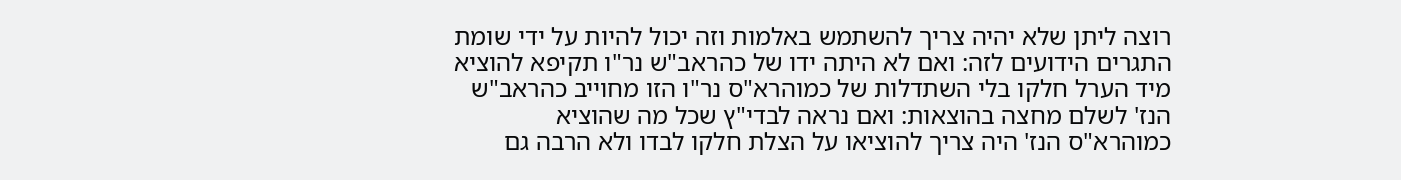רוצה ליתן שלא יהיה צריך להשתמש באלמות וזה יכול להיות על ידי שומת התגרים הידועים לזה: ואם לא היתה ידו של כהראב"ש נר"ו תקיפא להוציא מיד הערל חלקו בלי השתדלות של כמוהרא"ס נר"ו הזו מחוייב כהראב"ש הנז' לשלם מחצה בהוצאות: ואם נראה לבדי"ץ שכל מה שהוציא כמוהרא"ס הנז' היה צריך להוציאו על הצלת חלקו לבדו ולא הרבה גם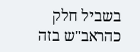בשביל חלק כהראב"ש בזה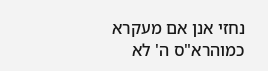נחזי אנן אם מעקרא כמוהרא"ס ה' לא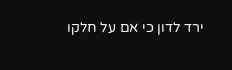ירד לדון כי אם על חלקו